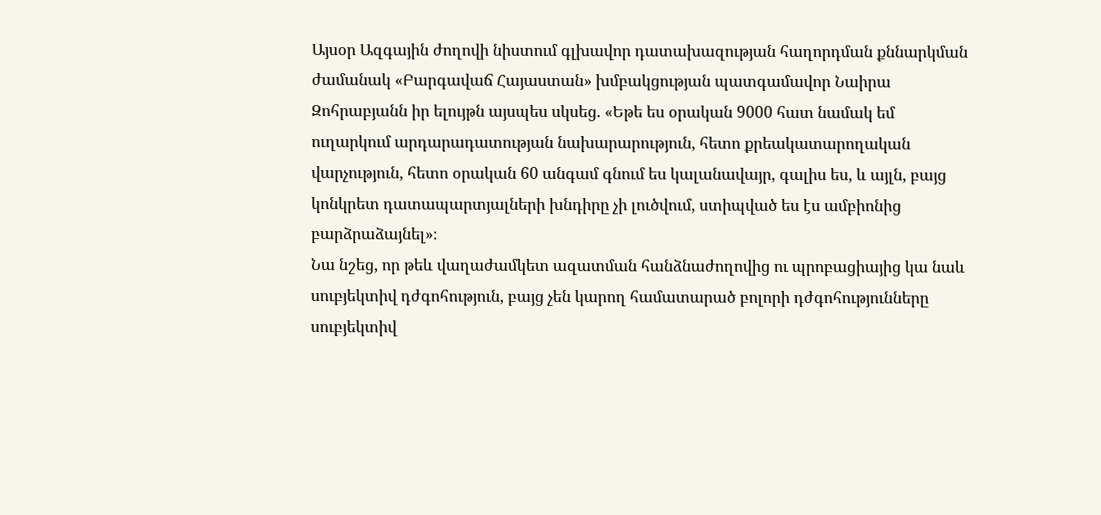Այսօր Ազգային ժողովի նիստում գլխավոր դատախազության հաղորդման քննարկման ժամանակ «Բարգավաճ Հայաստան» խմբակցության պատգամավոր Նաիրա Զոհրաբյանն իր ելույթն այսպես սկսեց. «Եթե ես օրական 9000 հատ նամակ եմ ուղարկում արդարադատության նախարարություն, հետո քրեակատարողական վարչություն, հետո օրական 60 անգամ գնում ես կալանավայր, գալիս ես, և այլն, բայց կոնկրետ դատապարտյալների խնդիրը չի լուծվում, ստիպված ես էս ամբիոնից բարձրաձայնել»։
Նա նշեց, որ թեև վաղաժամկետ ազատման հանձնաժողովից ու պրոբացիայից կա նաև սուբյեկտիվ դժգոհություն, բայց չեն կարող համատարած բոլորի դժգոհությունները սուբյեկտիվ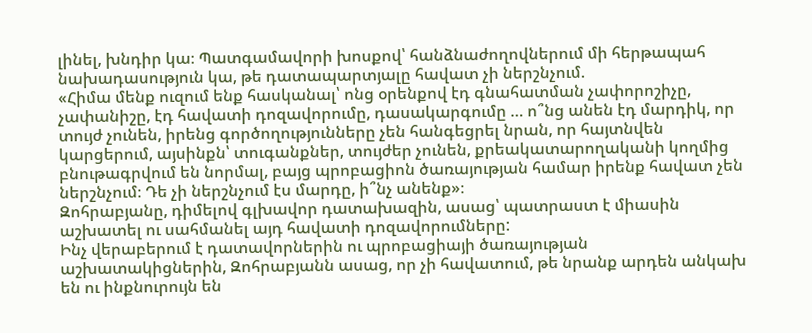լինել, խնդիր կա։ Պատգամավորի խոսքով՝ հանձնաժողովներում մի հերթապահ նախադասություն կա, թե դատապարտյալը հավատ չի ներշնչում.
«Հիմա մենք ուզում ենք հասկանալ՝ ոնց օրենքով էդ գնահատման չափորոշիչը, չափանիշը, էդ հավատի դոզավորումը, դասակարգումը … ո՞նց անեն էդ մարդիկ, որ տույժ չունեն, իրենց գործողությունները չեն հանգեցրել նրան, որ հայտնվեն կարցերում, այսինքն՝ տուգանքներ, տույժեր չունեն, քրեակատարողականի կողմից բնութագրվում են նորմալ, բայց պրոբացիոն ծառայության համար իրենք հավատ չեն ներշնչում։ Դե չի ներշնչում էս մարդը, ի՞նչ անենք»։
Զոհրաբյանը, դիմելով գլխավոր դատախազին, ասաց՝ պատրաստ է միասին աշխատել ու սահմանել այդ հավատի դոզավորումները:
Ինչ վերաբերում է դատավորներին ու պրոբացիայի ծառայության աշխատակիցներին, Զոհրաբյանն ասաց, որ չի հավատում, թե նրանք արդեն անկախ են ու ինքնուրույն են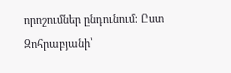որոշումներ ընդունում։ Ըստ Զոհրաբյանի՝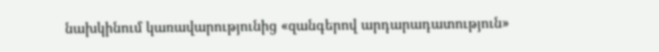նախկինում կառավարությունից «զանգերով արդարադատություն»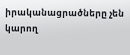իրականացրածները չեն կարող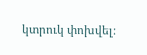կտրուկ փոխվել։